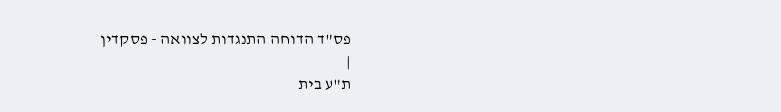פס"ד הדוחה התנגדות לצוואה - פסקדין
|
ת"ע בית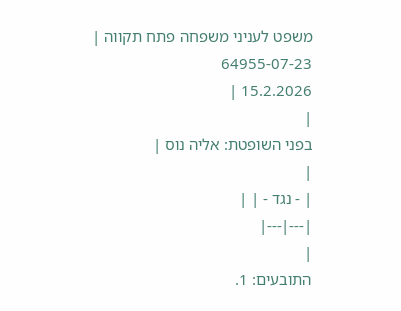משפט לעניני משפחה פתח תקווה |
64955-07-23
15.2.2026 |
|
בפני השופטת: אליה נוס |
|
| - נגד - | |
|---|---|
|
התובעים: 1.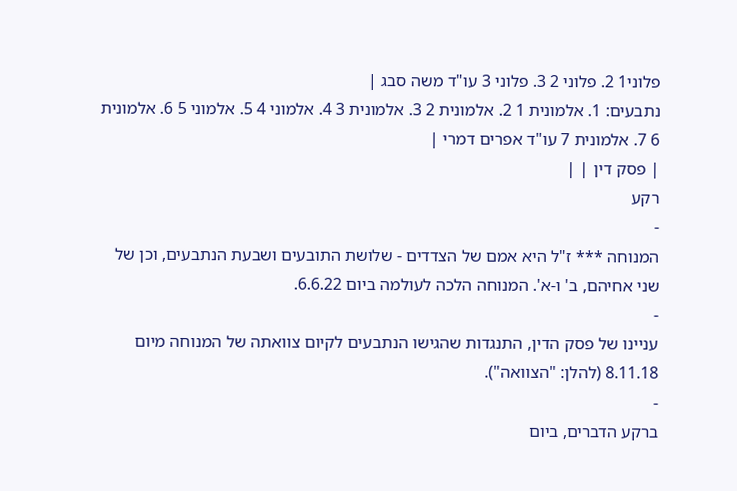פלוני1 2. פלוני 2 3. פלוני 3 עו"ד משה סבג |
נתבעים: 1. אלמונית 1 2. אלמונית 2 3. אלמונית 3 4. אלמוני 4 5. אלמוני 5 6. אלמונית 6 7. אלמונית 7 עו"ד אפרים דמרי |
| פסק דין | |
רקע
-
המנוחה *** ז"ל היא אמם של הצדדים - שלושת התובעים ושבעת הנתבעים, וכן של שני אחיהם, ב' ו-א'. המנוחה הלכה לעולמה ביום 6.6.22.
-
עניינו של פסק הדין, התנגדות שהגישו הנתבעים לקיום צוואתה של המנוחה מיום 8.11.18 (להלן: "הצוואה").
-
ברקע הדברים, ביום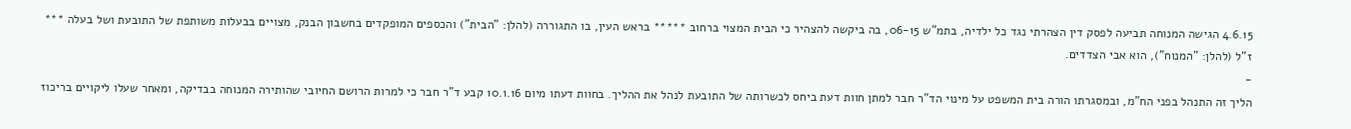4.6.15 הגישה המנוחה תביעה לפסק דין הצהרתי נגד כל ילדיה, בתמ"ש 06-15, בה ביקשה להצהיר כי הבית המצוי ברחוב ***** בראש העין, בו התגוררה (להלן: "הבית") והכספים המופקדים בחשבון הבנק, מצויים בבעלות משותפת של התובעת ושל בעלה *** ז"ל (להלן: "המנוח"), הוא אבי הצדדים.
-
הליך זה התנהל בפני הח"מ, ובמסגרתו הורה בית המשפט על מינוי הד"ר חבר למתן חוות דעת ביחס לכשרותה של התובעת לנהל את ההליך. בחוות דעתו מיום 10.1.16 קבע ד"ר חבר כי למרות הרושם החיובי שהותירה המנוחה בבדיקה, ומאחר שעלו ליקויים בריכוז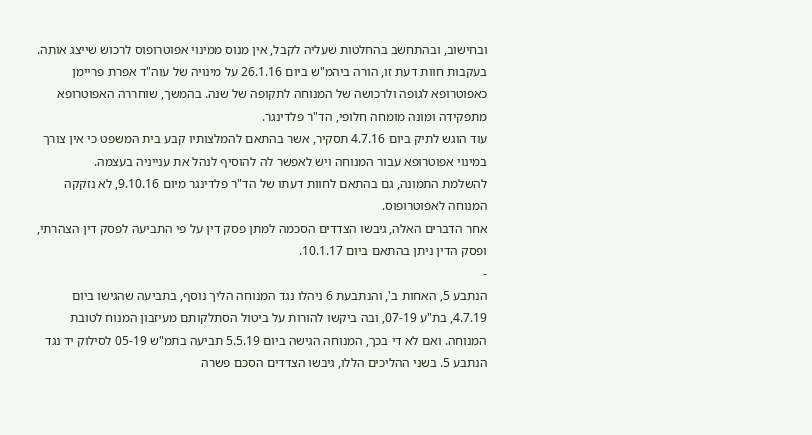ובחישוב, ובהתחשב בהחלטות שעליה לקבל, אין מנוס ממינוי אפוטרופוס לרכוש שייצג אותה.
בעקבות חוות דעת זו, הורה ביהמ"ש ביום 26.1.16 על מינויה של עוה"ד אפרת פריימן כאפוטרופא לגופה ולרכושה של המנוחה לתקופה של שנה. בהמשך, שוחררה האפוטרופא מתפקידה ומונה מומחה חלופי, הד"ר פלדינגר.
עוד הוגש לתיק ביום 4.7.16 תסקיר, אשר בהתאם להמלצותיו קבע בית המשפט כי אין צורך במינוי אפוטרופא עבור המנוחה ויש לאפשר לה להוסיף לנהל את ענייניה בעצמה.
להשלמת התמונה, גם בהתאם לחוות דעתו של הד"ר פלדינגר מיום 9.10.16, לא נזקקה המנוחה לאפוטרופוס.
אחר הדברים האלה, גיבשו הצדדים הסכמה למתן פסק דין על פי התביעה לפסק דין הצהרתי, ופסק הדין ניתן בהתאם ביום 10.1.17.
-
הנתבע 5, האחות ב', והנתבעת 6 ניהלו נגד המנוחה הליך נוסף, בתביעה שהגישו ביום 4.7.19, בת"ע 07-19, ובה ביקשו להורות על ביטול הסתלקותם מעיזבון המנוח לטובת המנוחה. ואם לא די בכך, המנוחה הגישה ביום 5.5.19 תביעה בתמ"ש 05-19 לסילוק יד נגד הנתבע 5. בשני ההליכים הללו, גיבשו הצדדים הסכם פשרה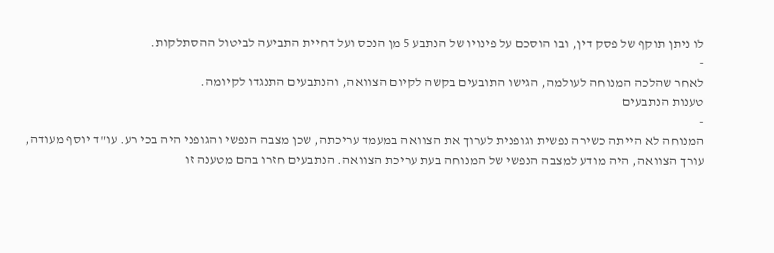לו ניתן תוקף של פסק דין, ובו הוסכם על פינויו של הנתבע 5 מן הנכס ועל דחיית התביעה לביטול ההסתלקות.
-
לאחר שהלכה המנוחה לעולמה, הגישו התובעים בקשה לקיום הצוואה, והנתבעים התנגדו לקיומה.
טענות הנתבעים
-
המנוחה לא הייתה כשירה נפשית וגופנית לערוך את הצוואה במעמד עריכתה, שכן מצבה הנפשי והגופני היה בכי רע. עו"ד יוסף מעודה, עורך הצוואה, היה מודע למצבה הנפשי של המנוחה בעת עריכת הצוואה. הנתבעים חזרו בהם מטענה זו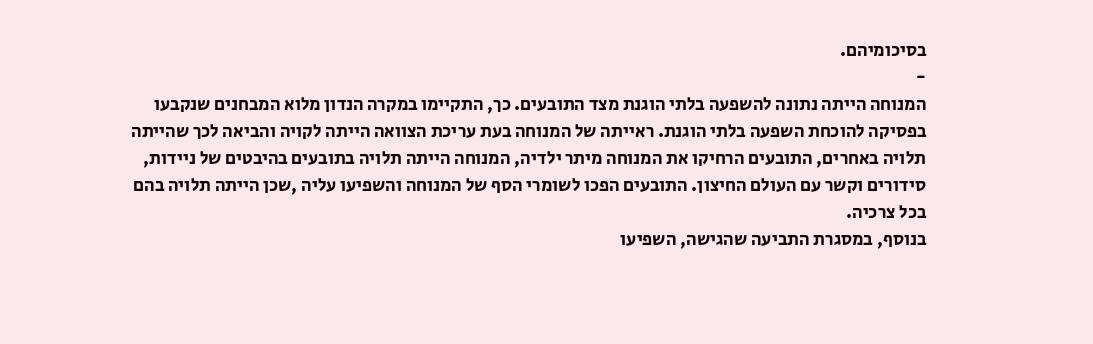בסיכומיהם.
-
המנוחה הייתה נתונה להשפעה בלתי הוגנת מצד התובעים. כך, התקיימו במקרה הנדון מלוא המבחנים שנקבעו בפסיקה להוכחת השפעה בלתי הוגנת. ראייתה של המנוחה בעת עריכת הצוואה הייתה לקויה והביאה לכך שהייתה תלויה באחרים, התובעים הרחיקו את המנוחה מיתר ילדיה, המנוחה הייתה תלויה בתובעים בהיבטים של ניידות, סידורים וקשר עם העולם החיצון. התובעים הפכו לשומרי הסף של המנוחה והשפיעו עליה ,שכן הייתה תלויה בהם בכל צרכיה.
בנוסף, במסגרת התביעה שהגישה, השפיעו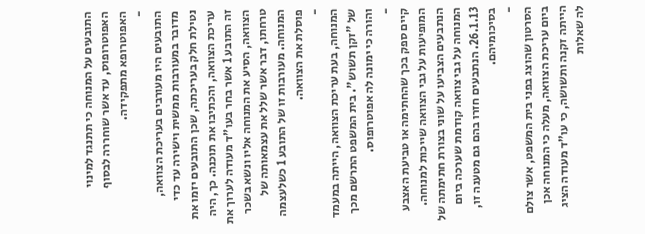התובעים על המנוחה כי תתנגד למינוי האפוטרופוס, עד אשר שוחררה לבסוף האפוטרופא מתפקידה.
-
התובעים היו מעורבים בעריכת הצוואה, מדובר במעורבות ממשית וישירה עד כדי נטילת חלק בעריכתה, שכן התובעים יזמו את עריכת הצוואה, והכתיבו את תוכנה. כך, היה זה התובע 1 אשר בחר בעו"ד מעודה לערוך את הצוואה, הסיע את המנוחה אליו ונשא בשכר טרחתו, דבר אשר שלל את עצמאותה של המנוחה. מעורבות זו של התובע 1 כשלעצמה פוסלת את הצוואה.
-
המנוחה, בעת עריכת הצוואה, הייתה במעמד של "זקן תשוש". בית המשפט התרשם מכך והורה כי ימונה לה אפוטרופוס.
-
קיים ספק בכך שהחתימה או טביעת האצבע המופיעות על גבי הצוואה שייכות למנוחה. הנתבעים הצביעו על שוני בצורת חתימתה של המנוחה על גבי צוואה קודמת שערכה ביום 26.1.13. הנתבעים חזרו בהם גם מטענה זו, בסיכומיהם.
-
הסרטון שהוצג בפני בית המשפט, אשר צולם ביום עריכת הצוואה, מעלה כי המנוחה אכן הייתה זקנה ותשושה, כי עו"ד מעודה הציג לה שאלות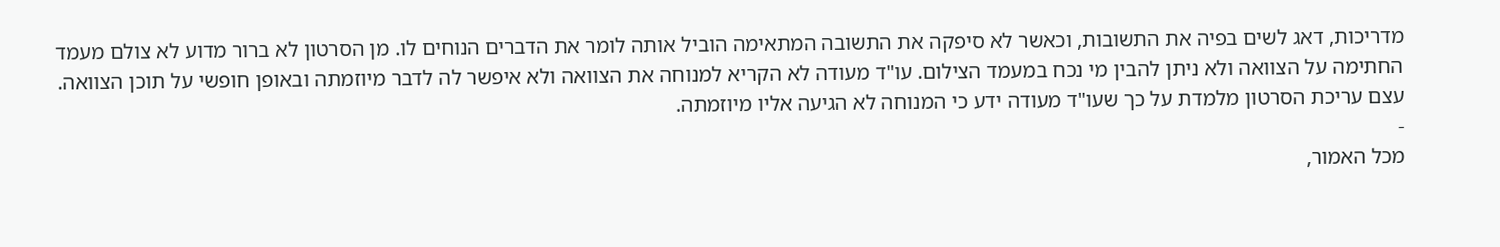מדריכות, דאג לשים בפיה את התשובות, וכאשר לא סיפקה את התשובה המתאימה הוביל אותה לומר את הדברים הנוחים לו. מן הסרטון לא ברור מדוע לא צולם מעמד החתימה על הצוואה ולא ניתן להבין מי נכח במעמד הצילום. עו"ד מעודה לא הקריא למנוחה את הצוואה ולא איפשר לה לדבר מיוזמתה ובאופן חופשי על תוכן הצוואה. עצם עריכת הסרטון מלמדת על כך שעו"ד מעודה ידע כי המנוחה לא הגיעה אליו מיוזמתה.
-
מכל האמור,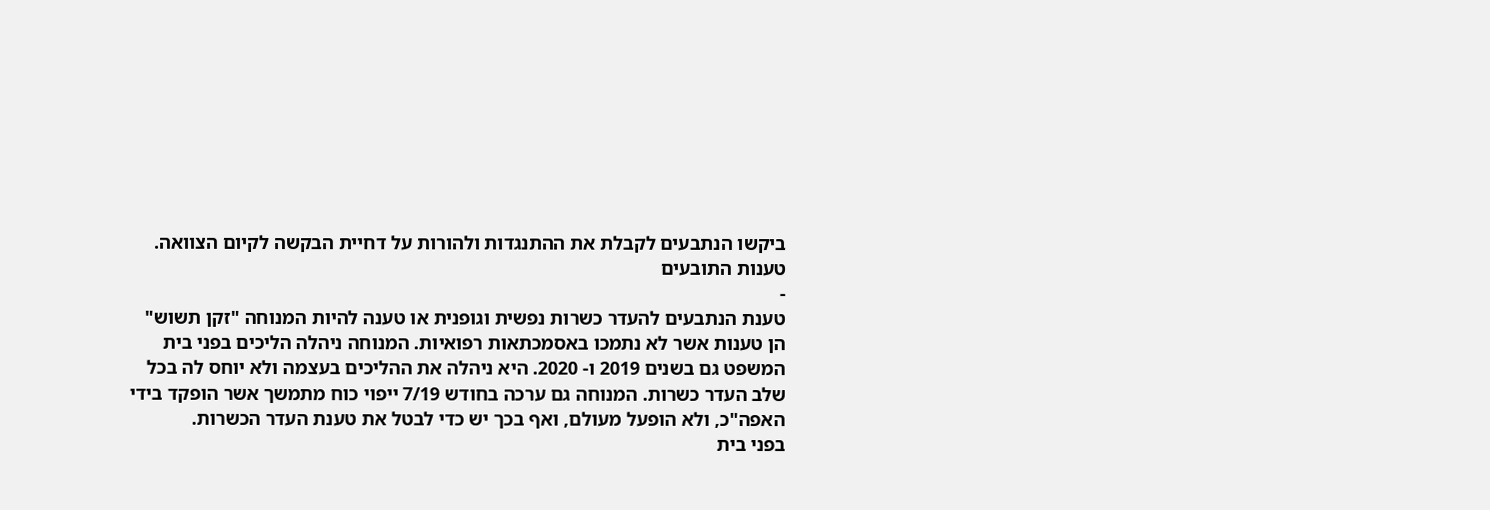ביקשו הנתבעים לקבלת את ההתנגדות ולהורות על דחיית הבקשה לקיום הצוואה.
טענות התובעים
-
טענת הנתבעים להעדר כשרות נפשית וגופנית או טענה להיות המנוחה "זקן תשוש" הן טענות אשר לא נתמכו באסמכתאות רפואיות. המנוחה ניהלה הליכים בפני בית המשפט גם בשנים 2019 ו- 2020. היא ניהלה את ההליכים בעצמה ולא יוחס לה בכל שלב העדר כשרות. המנוחה גם ערכה בחודש 7/19 ייפוי כוח מתמשך אשר הופקד בידי האפה"כ, ולא הופעל מעולם, ואף בכך יש כדי לבטל את טענת העדר הכשרות.
בפני בית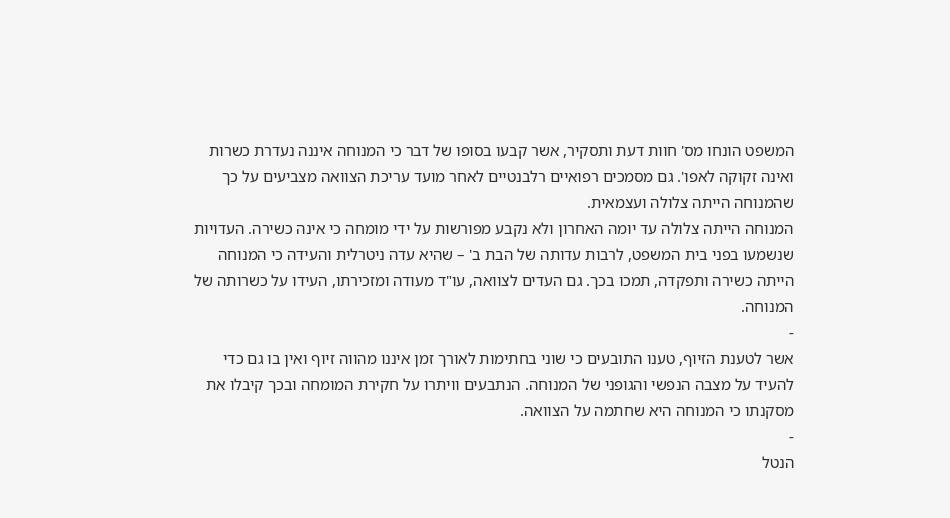המשפט הונחו מס' חוות דעת ותסקיר, אשר קבעו בסופו של דבר כי המנוחה איננה נעדרת כשרות ואינה זקוקה לאפו'. גם מסמכים רפואיים רלבנטיים לאחר מועד עריכת הצוואה מצביעים על כך שהמנוחה הייתה צלולה ועצמאית.
המנוחה הייתה צלולה עד יומה האחרון ולא נקבע מפורשות על ידי מומחה כי אינה כשירה. העדויות שנשמעו בפני בית המשפט, לרבות עדותה של הבת ב' – שהיא עדה ניטרלית והעידה כי המנוחה הייתה כשירה ותפקדה, תמכו בכך. גם העדים לצוואה, עו"ד מעודה ומזכירתו, העידו על כשרותה של המנוחה.
-
אשר לטענת הזיוף, טענו התובעים כי שוני בחתימות לאורך זמן איננו מהווה זיוף ואין בו גם כדי להעיד על מצבה הנפשי והגופני של המנוחה. הנתבעים וויתרו על חקירת המומחה ובכך קיבלו את מסקנתו כי המנוחה היא שחתמה על הצוואה.
-
הנטל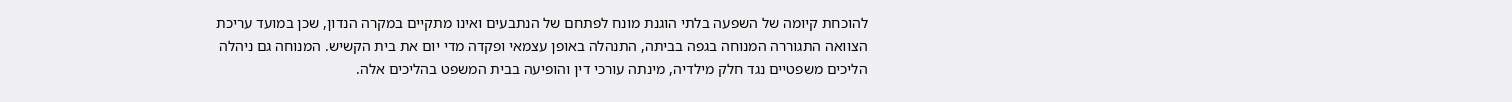להוכחת קיומה של השפעה בלתי הוגנת מונח לפתחם של הנתבעים ואינו מתקיים במקרה הנדון, שכן במועד עריכת הצוואה התגוררה המנוחה בגפה בביתה, התנהלה באופן עצמאי ופקדה מדי יום את בית הקשיש. המנוחה גם ניהלה הליכים משפטיים נגד חלק מילדיה, מינתה עורכי דין והופיעה בבית המשפט בהליכים אלה.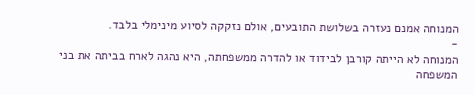המנוחה אמנם נעזרה בשלושת התובעים, אולם נזקקה לסיוע מינימלי בלבד.
-
המנוחה לא הייתה קורבן לבידוד או להדרה ממשפחתה, היא נהגה לארח בביתה את בני המשפחה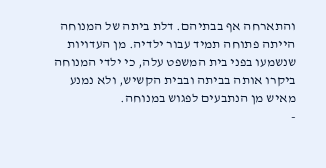והתארחה אף בבתיהם. דלת ביתה של המנוחה הייתה פתוחה תמיד עבור ילדיה. מן העדויות שנשמעו בפני בית המשפט עלה, כי ילדי המנוחה ביקרו אותה בביתה ובבית הקשיש, ולא נמנע מאיש מן הנתבעים לפגוש במנוחה.
-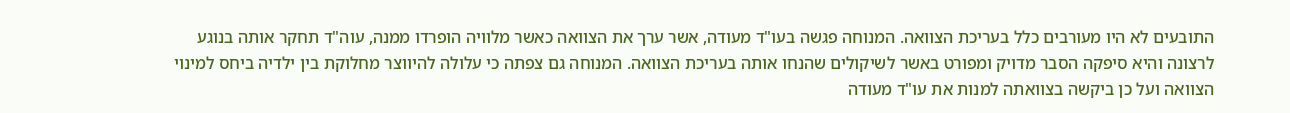התובעים לא היו מעורבים כלל בעריכת הצוואה. המנוחה פגשה בעו"ד מעודה, אשר ערך את הצוואה כאשר מלוויה הופרדו ממנה, עוה"ד תחקר אותה בנוגע לרצונה והיא סיפקה הסבר מדויק ומפורט באשר לשיקולים שהנחו אותה בעריכת הצוואה. המנוחה גם צפתה כי עלולה להיווצר מחלוקת בין ילדיה ביחס למינוי הצוואה ועל כן ביקשה בצוואתה למנות את עו"ד מעודה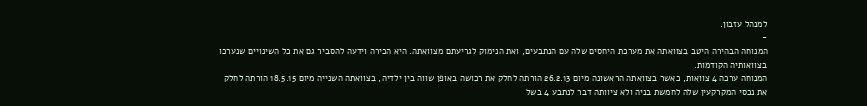למנהל עזבון.
-
המנוחה הבהירה היטב בצוואתה את מערכת היחסים שלה עם הנתבעים, ואת הנימוק לגריעתם מצוואתה. היא הכירה וידעה להסביר גם את כל השינויים שנערכו בצוואותיה הקודמות.
המנוחה ערכה 4 צוואות, כאשר בצוואתה הראשונה מיום 26.2.13 הורתה לחלק את רכושה באופן שווה בין ילדיה, בצוואתה השנייה מיום 18.5.15 הורתה לחלק את נכסי המקרקעין שלה לחמשת בניה ולא ציוותה דבר לנתבע 4 בשל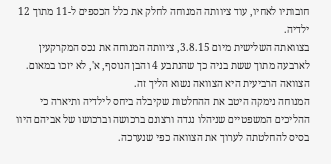חובותיו לאחיו, עוד ציוותה המנוחה לחלק את כלל הכספים ל-11 מתוך 12 ילדיה.
בצוואתה השלישית מיום 3.8.15, ציוותה המנוחה את נכס המקרקעין לארבעה מתוך ששת בניה כך שהנתבע 4 והבן הנוסף, א', לא יזכו במאום. הצוואה הרביעית היא הצוואה נשוא הליך זה.
המנוחה נימקה היטב את ההחלטות שקיבלה ביחס לילדיה ותיארה כי ההליכים המשפטיים שניהלו נגדה ורצונם ברכושה וברכושו של אביהם היוו בסיס להחלטתה לערוך את הצוואה כפי שנערכה.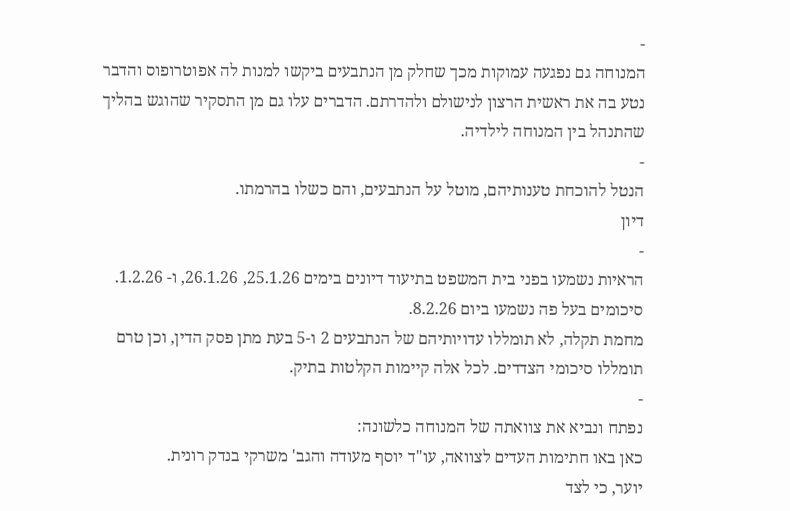-
המנוחה גם נפגעה עמוקות מכך שחלק מן הנתבעים ביקשו למנות לה אפוטרופוס והדבר נטע בה את ראשית הרצון לנישולם ולהדרתם. הדברים עלו גם מן התסקיר שהוגש בהליך שהתנהל בין המנוחה לילדיה.
-
הנטל להוכחת טענותיהם, מוטל על הנתבעים, והם כשלו בהרמתו.
דיון
-
הראיות נשמעו בפני בית המשפט בתיעוד דיונים בימים 25.1.26, 26.1.26, ו- 1.2.26.
סיכומים בעל פה נשמעו ביום 8.2.26.
מחמת תקלה, לא תומללו עדויותיהם של הנתבעים 2 ו-5 בעת מתן פסק הדין, וכן טרם תומללו סיכומי הצדדים. לכל אלה קיימות הקלטות בתיק.
-
נפתח ונביא את צוואתה של המנוחה כלשונה:
כאן באו חתימות העדים לצוואה, עו"ד יוסף מעודה והגב' משרקי בנדק רונית.
יוער, כי לצד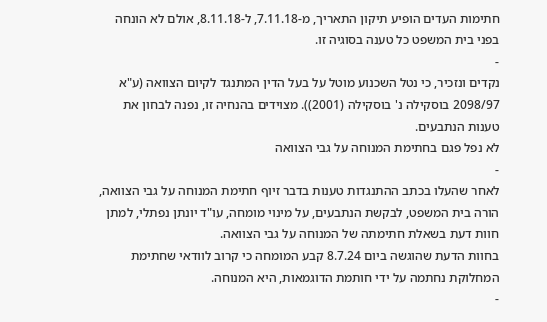חתימות העדים הופיע תיקון התאריך, מ-7.11.18, ל-8.11.18, אולם לא הונחה בפני בית המשפט כל טענה בסוגיה זו.
-
נקדים ונזכיר, כי נטל השכנוע מוטל על בעל הדין המתנגד לקיום הצוואה (ע"א 2098/97 בוסקילה נ' בוסקילה (2001)). מצוידים בהנחיה זו, נפנה לבחון את טענות הנתבעים.
לא נפל פגם בחתימת המנוחה על גבי הצוואה
-
לאחר שהעלו בכתב ההתנגדות טענות בדבר זיוף חתימת המנוחה על גבי הצוואה, הורה בית המשפט, לבקשת הנתבעים, על מינוי מומחה, עו"ד יונתן נפתלי, למתן חוות דעת בשאלת חתימתה של המנוחה על גבי הצוואה.
בחוות הדעת שהוגשה ביום 8.7.24 קבע המומחה כי קרוב לוודאי שחתימת המחלוקת נחתמה על ידי חותמת הדוגמאות, היא המנוחה.
-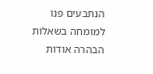הנתבעים פנו למומחה בשאלות הבהרה אודות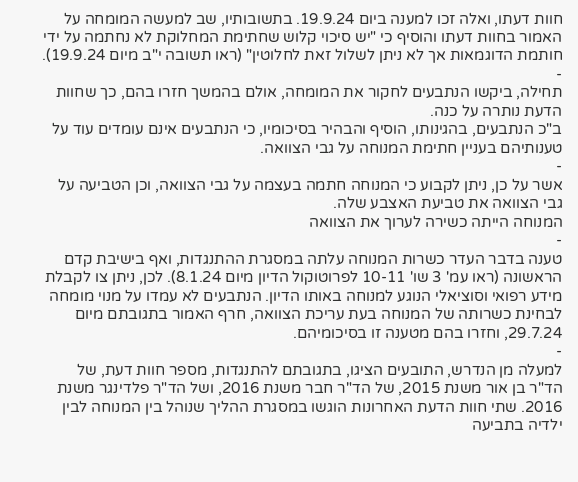חוות דעתו, ואלה זכו למענה ביום 19.9.24. בתשובותיו, שב למעשה המומחה על האמור בחוות דעתו והוסיף כי "יש סיכוי קלוש שחתימת המחלוקת לא נחתמה על ידי חותמת הדוגמאות אך לא ניתן לשלול זאת לחלוטין" (ראו תשובה י"ב מיום 19.9.24).
-
תחילה, ביקשו הנתבעים לחקור את המומחה, אולם בהמשך חזרו בהם, כך שחוות הדעת נותרה על כנה.
ב"כ הנתבעים, בהגינותו, הוסיף והבהיר בסיכומיו, כי הנתבעים אינם עומדים עוד על טענותיהם בעניין חתימת המנוחה על גבי הצוואה.
-
אשר על כן, ניתן לקבוע כי המנוחה חתמה בעצמה על גבי הצוואה, וכן הטביעה על גבי הצוואה את טביעת האצבע שלה.
המנוחה הייתה כשירה לערוך את הצוואה
-
טענה בדבר העדר כשרות המנוחה עלתה במסגרת ההתנגדות, ואף בישיבת קדם הראשונה (ראו עמ' 3 שו' 10-11 לפרוטוקול הדיון מיום 8.1.24). לכן, ניתן צו לקבלת מידע רפואי וסוציאלי הנוגע למנוחה באותו הדיון. הנתבעים לא עמדו על מנוי מומחה לבחינת כשרותה של המנוחה בעת עריכת הצוואה, חרף האמור בתגובתם מיום 29.7.24, וחזרו בהם מטענה זו בסיכומיהם.
-
למעלה מן הנדרש, התובעים הציגו, בתגובתם להתנגדות, מספר חוות דעת, של הד"ר בן אור משנת 2015, של הד"ר חבר משנת 2016, ושל הד"ר פלדינגר משנת 2016. שתי חוות הדעת האחרונות הוגשו במסגרת ההליך שנוהל בין המנוחה לבין ילדיה בתביעה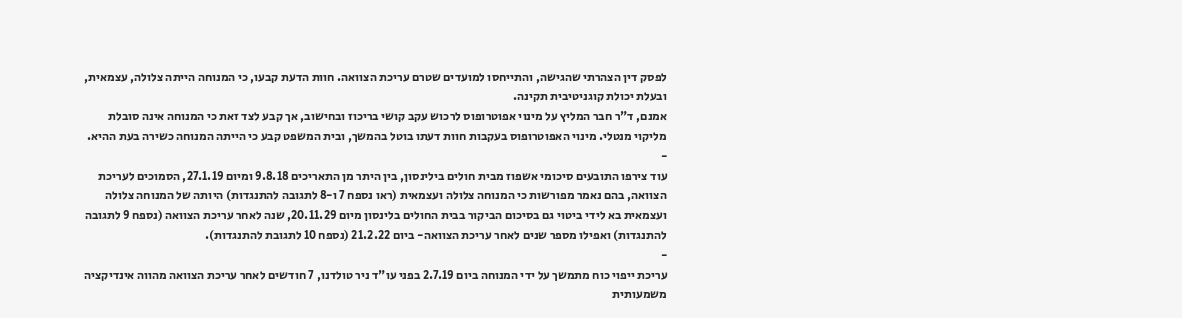לפסק דין הצהרתי שהגישה, והתייחסו למועדים שטרם עריכת הצוואה. חוות הדעת קבעו, כי המנוחה הייתה צלולה, עצמאית, ובעלת יכולת קוגניטיבית תקינה.
אמנם, ד"ר חבר המליץ על מינוי אפוטרופוס לרכוש עקב קושי בריכוז ובחישוב, אך קבע לצד זאת כי המנוחה אינה סובלת מליקוי מנטלי. מינוי האפוטרופוס בעקבות חוות דעתו בוטל בהמשך, ובית המשפט קבע כי הייתה המנוחה כשירה בעת ההיא.
-
עוד צירפו התובעים סיכומי אשפוז מבית חולים בילינסון, בין היתר מן התאריכים 9.8.18 ומיום 27.1.19, הסמוכים לעריכת הצוואה, בהם נאמר מפורשות כי המנוחה צלולה ועצמאית (ראו נספח 7 ו-8 לתגובה להתנגדות) היותה של המנוחה צלולה ועצמאית בא לידי ביטוי גם בסיכום הביקור בבית החולים בלינסון מיום 20.11.29, שנה לאחר עריכת הצוואה (נספח 9 לתגובה להתנגדות) ואפילו מספר שנים לאחר עריכת הצוואה- ביום 21.2.22 (נספח 10 לתגובת להתנגדות).
-
עריכת ייפוי כוח מתמשך על ידי המנוחה ביום 2.7.19 בפני עו"ד ניר טולדנו, 7 חודשים לאחר עריכת הצוואה מהווה אינדיקציה משמעותית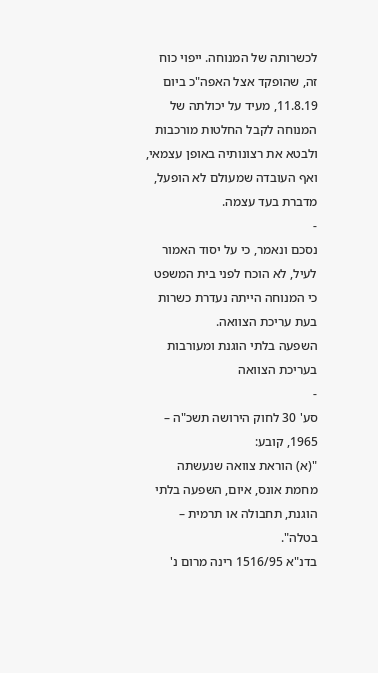לכשרותה של המנוחה. ייפוי כוח זה, שהופקד אצל האפה"כ ביום 11.8.19, מעיד על יכולתה של המנוחה לקבל החלטות מורכבות ולבטא את רצונותיה באופן עצמאי, ואף העובדה שמעולם לא הופעל, מדברת בעד עצמה.
-
נסכם ונאמר, כי על יסוד האמור לעיל, לא הוכח לפני בית המשפט כי המנוחה הייתה נעדרת כשרות בעת עריכת הצוואה.
השפעה בלתי הוגנת ומעורבות בעריכת הצוואה
-
סע' 30 לחוק הירושה תשכ"ה – 1965, קובע:
"(א) הוראת צוואה שנעשתה מחמת אונס, איום, השפעה בלתי הוגנת, תחבולה או תרמית – בטלה".
בדנ"א 1516/95 רינה מרום נ'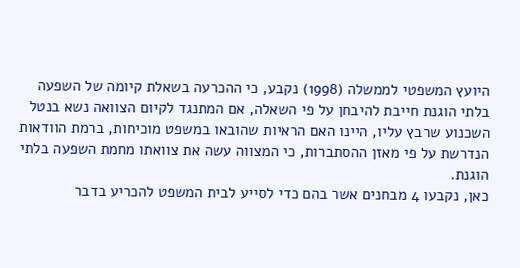היועץ המשפטי לממשלה (1998) נקבע, כי ההכרעה בשאלת קיומה של השפעה בלתי הוגנת חייבת להיבחן על פי השאלה, אם המתנגד לקיום הצוואה נשא בנטל השכנוע שרבץ עליו, היינו האם הראיות שהובאו במשפט מוכיחות, ברמת הוודאות הנדרשת על פי מאזן ההסתברות, כי המצווה עשה את צוואתו מחמת השפעה בלתי הוגנת.
כאן, נקבעו 4 מבחנים אשר בהם כדי לסייע לבית המשפט להכריע בדבר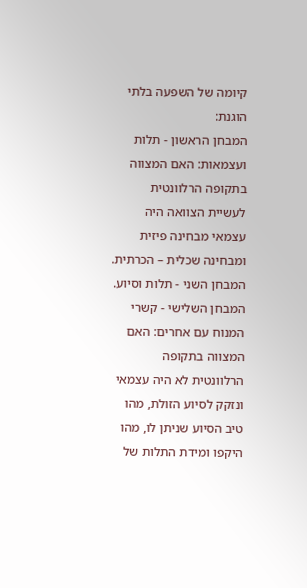קיומה של השפעה בלתי הוגנת:
המבחן הראשון - תלות ועצמאות: האם המצווה בתקופה הרלוונטית לעשיית הצוואה היה עצמאי מבחינה פיזית ומבחינה שכלית – הכרתית.
המבחן השני - תלות וסיוע.
המבחן השלישי - קשרי המנוח עם אחרים: האם המצווה בתקופה הרלוונטית לא היה עצמאי ונזקק לסיוע הזולת, מהו טיב הסיוע שניתן לו, מהו היקפו ומידת התלות של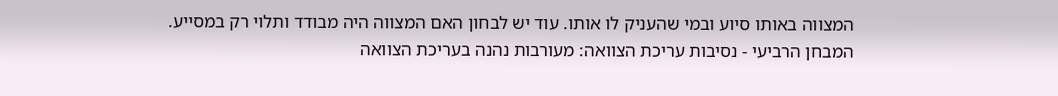המצווה באותו סיוע ובמי שהעניק לו אותו. עוד יש לבחון האם המצווה היה מבודד ותלוי רק במסייע.
המבחן הרביעי - נסיבות עריכת הצוואה: מעורבות נהנה בעריכת הצוואה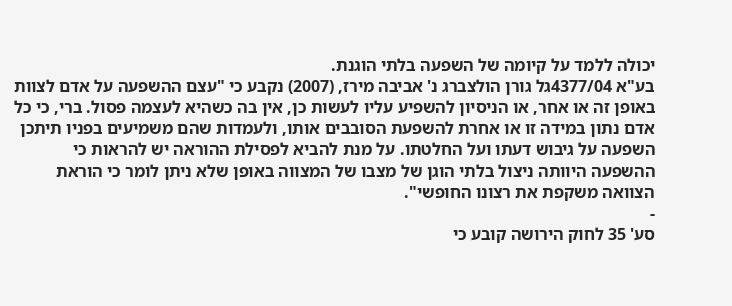יכולה ללמד על קיומה של השפעה בלתי הוגנת.
בע"א 4377/04גל גורן הולצברג נ' אביבה מירז, (2007) נקבע כי "עצם ההשפעה על אדם לצוות באופן זה או אחר, או הניסיון להשפיע עליו לעשות כן, אין בה כשהיא לעצמה פסול. ברי, כי כל אדם נתון במידה זו או אחרת להשפעת הסובבים אותו, ולעמדות שהם משמיעים בפניו תיתכן השפעה על גיבוש דעתו ועל החלטתו. על מנת להביא לפסילת ההוראה יש להראות כי ההשפעה היוותה ניצול בלתי הוגן של מצבו של המצווה באופן שלא ניתן לומר כי הוראת הצוואה משקפת את רצונו החופשי".
-
סע' 35 לחוק הירושה קובע כי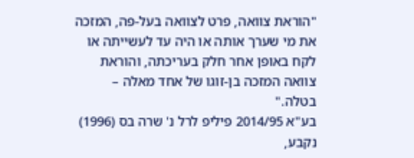"הוראת צוואה, פרט לצוואה בעל-פה, המזכה את מי שערך אותה או היה עד לעשייתה או לקח באופן אחר חלק בעריכתה, והוראת צוואה המזכה בן-זוגו של אחד מאלה – בטלה."
בע"א 2014/95 פיליפ לרל נ' שרה בס (1996) נקבע,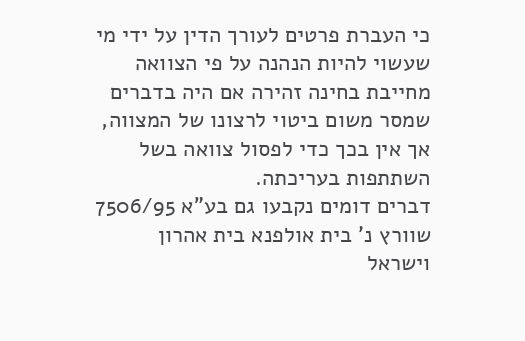כי העברת פרטים לעורך הדין על ידי מי שעשוי להיות הנהנה על פי הצוואה מחייבת בחינה זהירה אם היה בדברים שמסר משום ביטוי לרצונו של המצווה, אך אין בכך כדי לפסול צוואה בשל השתתפות בעריכתה.
דברים דומים נקבעו גם בע"א 7506/95 שוורץ נ' בית אולפנא בית אהרון וישראל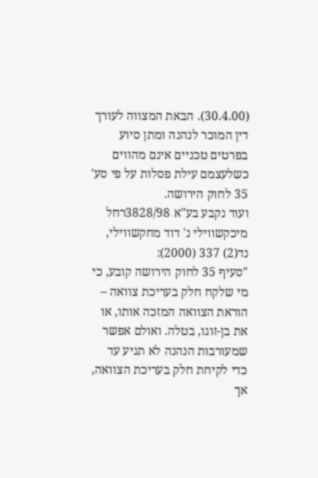(30.4.00). הבאת המצווה לעורך דין המוכר לנהנה ומתן סיוע בפרטים טכניים אינם מהווים כשלעצמם עילת פסלות על פי סע' 35 לחוק הירושה.
ועוד נקבע בע"א 3828/98רחל מיכקשווילי נ' דוד מחקשווילי, נד(2) 337 (2000):
"סעיף 35 לחוק הירושה קובע, כי מי שלקח חלק בעריכת צוואה – הוראת הצוואה המזכה אותו, או את בן-זוגו, בטלה. ואולם אפשר שמעורבות הנהנה לא תגיע עד כדי לקיחת חלק בעריכת הצוואה, אך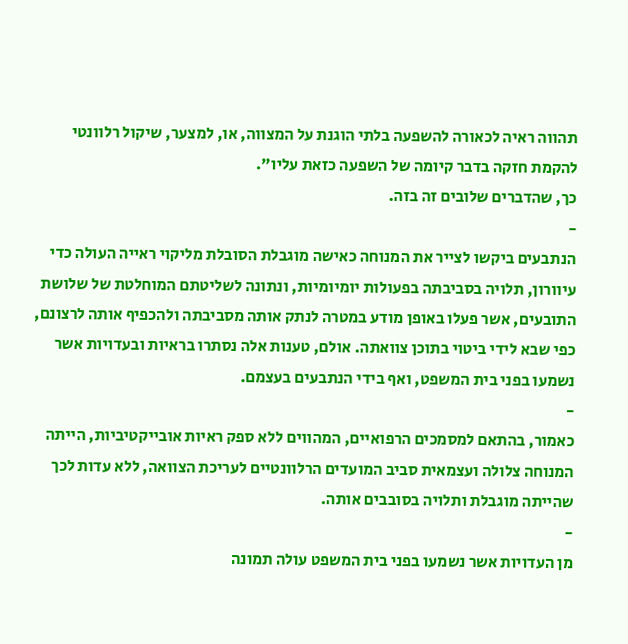תהווה ראיה לכאורה להשפעה בלתי הוגנת על המצווה, או, למצער, שיקול רלוונטי להקמת חזקה בדבר קיומה של השפעה כזאת עליו".
כך, שהדברים שלובים זה בזה.
-
הנתבעים ביקשו לצייר את המנוחה כאישה מוגבלת הסובלת מליקוי ראייה העולה כדי עיוורון, תלויה בסביבתה בפעולות יומיומיות, ונתונה לשליטתם המוחלטת של שלושת התובעים, אשר פעלו באופן מודע במטרה לנתק אותה מסביבתה ולהכפיף אותה לרצונם, כפי שבא לידי ביטוי בתוכן צוואתה. אולם, טענות אלה נסתרו בראיות ובעדויות אשר נשמעו בפני בית המשפט, ואף בידי הנתבעים בעצמם.
-
כאמור, בהתאם למסמכים הרפואיים, המהווים ללא ספק ראיות אובייקטיביות, הייתה המנוחה צלולה ועצמאית סביב המועדים הרלוונטיים לעריכת הצוואה, ללא עדות לכך שהייתה מוגבלת ותלויה בסובבים אותה.
-
מן העדויות אשר נשמעו בפני בית המשפט עולה תמונה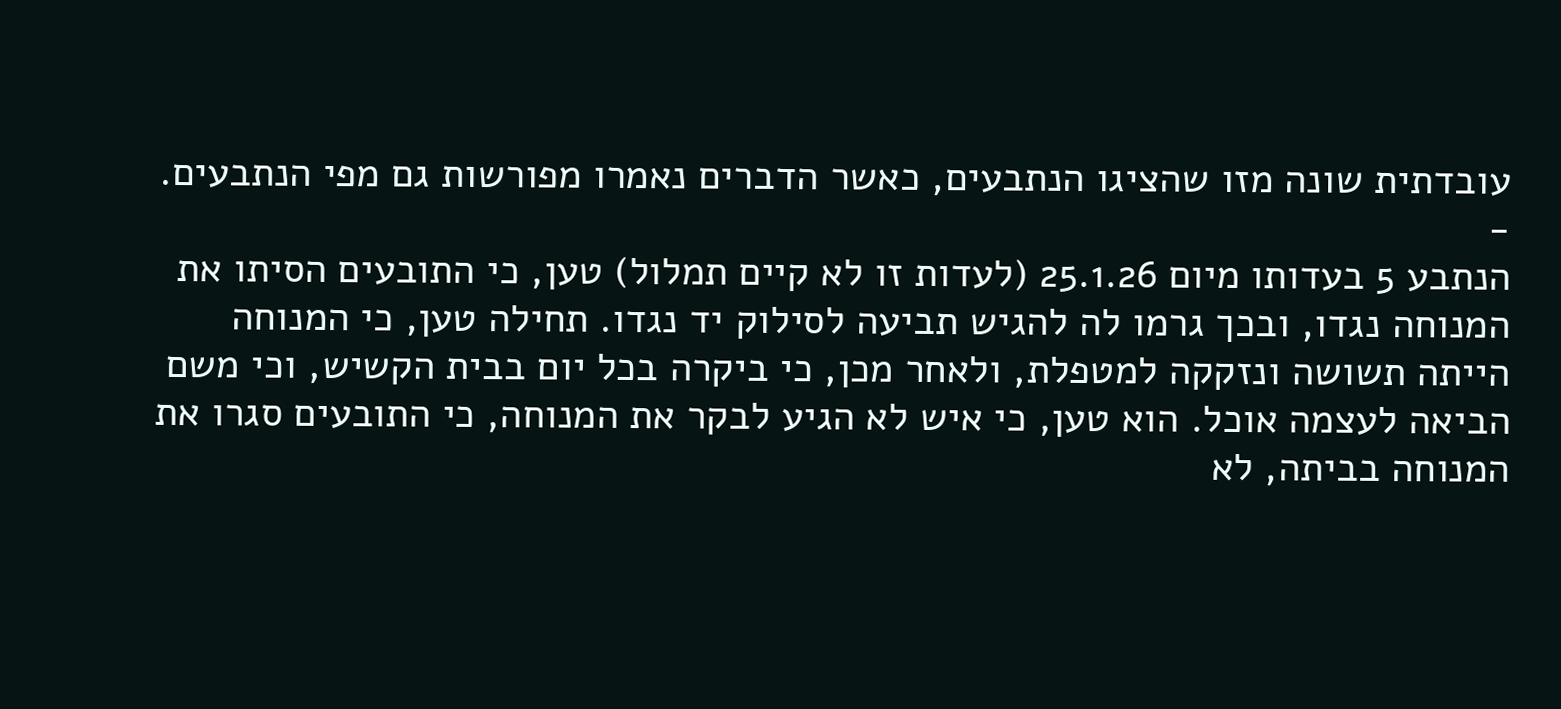עובדתית שונה מזו שהציגו הנתבעים, כאשר הדברים נאמרו מפורשות גם מפי הנתבעים.
-
הנתבע 5 בעדותו מיום 25.1.26 (לעדות זו לא קיים תמלול) טען, כי התובעים הסיתו את המנוחה נגדו, ובכך גרמו לה להגיש תביעה לסילוק יד נגדו. תחילה טען, כי המנוחה הייתה תשושה ונזקקה למטפלת, ולאחר מכן, כי ביקרה בכל יום בבית הקשיש, וכי משם הביאה לעצמה אוכל. הוא טען, כי איש לא הגיע לבקר את המנוחה, כי התובעים סגרו את המנוחה בביתה, לא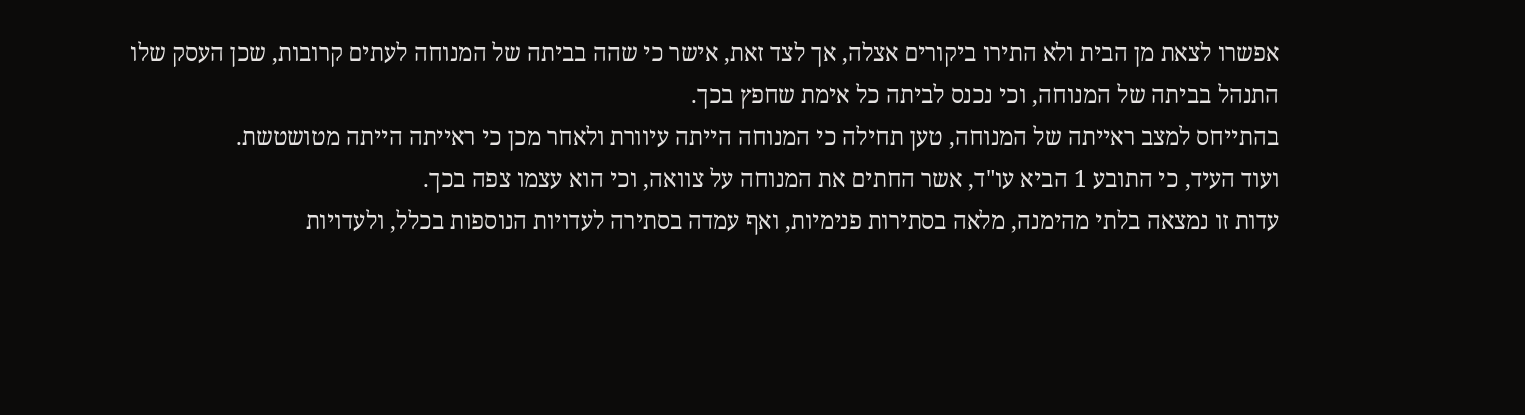אפשרו לצאת מן הבית ולא התירו ביקורים אצלה, אך לצד זאת, אישר כי שהה בביתה של המנוחה לעתים קרובות, שכן העסק שלו התנהל בביתה של המנוחה, וכי נכנס לביתה כל אימת שחפץ בכך.
בהתייחס למצב ראייתה של המנוחה, טען תחילה כי המנוחה הייתה עיוורת ולאחר מכן כי ראייתה הייתה מטושטשת.
ועוד העיד, כי התובע 1 הביא עו"ד, אשר החתים את המנוחה על צוואה, וכי הוא עצמו צפה בכך.
עדות זו נמצאה בלתי מהימנה, מלאה בסתירות פנימיות, ואף עמדה בסתירה לעדויות הנוספות בכלל, ולעדויות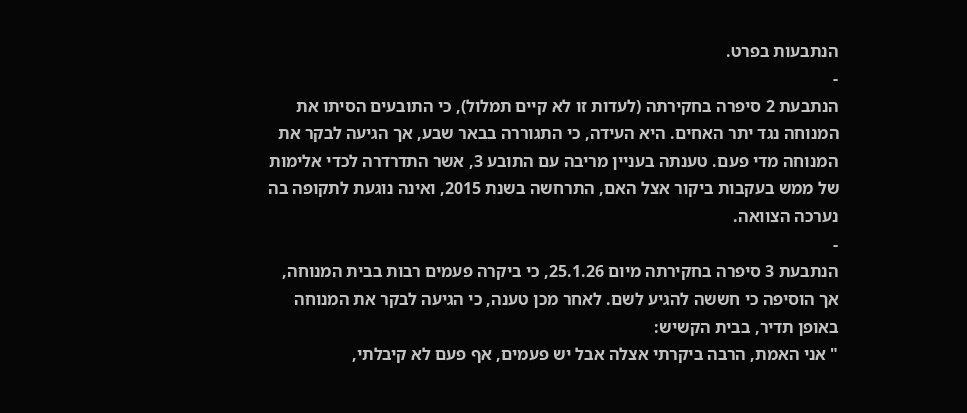הנתבעות בפרט.
-
הנתבעת 2 סיפרה בחקירתה (לעדות זו לא קיים תמלול), כי התובעים הסיתו את המנוחה נגד יתר האחים. היא העידה, כי התגוררה בבאר שבע, אך הגיעה לבקר את המנוחה מדי פעם. טענתה בעניין מריבה עם התובע 3, אשר התדרדרה לכדי אלימות של ממש בעקבות ביקור אצל האם, התרחשה בשנת 2015, ואינה נוגעת לתקופה בה נערכה הצוואה.
-
הנתבעת 3 סיפרה בחקירתה מיום 25.1.26, כי ביקרה פעמים רבות בבית המנוחה, אך הוסיפה כי חששה להגיע לשם. לאחר מכן טענה, כי הגיעה לבקר את המנוחה באופן תדיר, בבית הקשיש:
" אני האמת, הרבה ביקרתי אצלה אבל יש פעמים, אף פעם לא קיבלתי,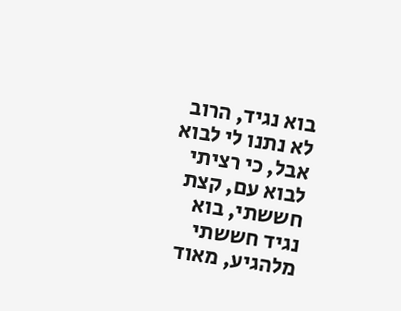בוא נגיד, הרוב לא נתנו לי לבוא אבל, כי רציתי לבוא עם, קצת חששתי, בוא נגיד חששתי מלהגיע, מאוד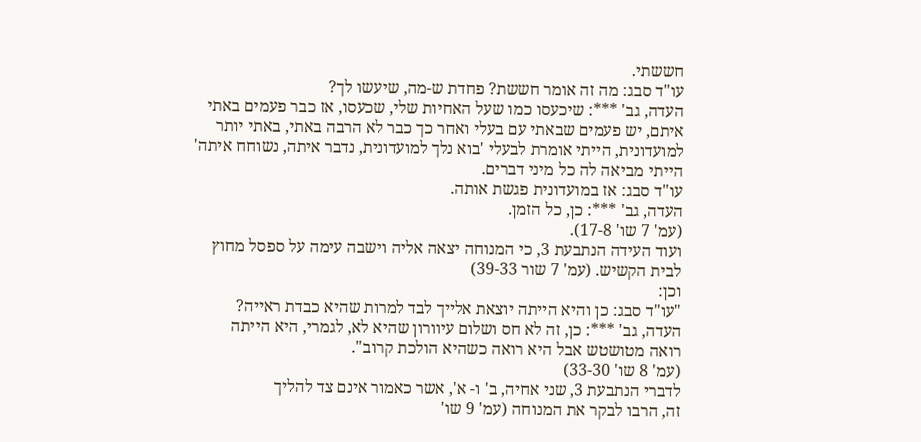חששתי.
עו"ד סבג: מה זה אומר חששת? פחדת ש-מה, שיעשו לך?
העדה, גב' ***: שיכעסו כמו שעל האחיות שלי, שכעסו, אז כבר פעמים באתי
איתם, יש פעמים שבאתי עם בעלי ואחר כך כבר לא הרבה באתי, באתי יותר
למועדונית, הייתי אומרת לבעלי 'בוא נלך למועדונית, נדבר איתה, נשוחח איתה'
הייתי מביאה לה כל מיני דברים.
עו"ד סבג: אז במועדונית פגשת אותה.
העדה, גב' ***: כן, כל הזמן.
(עמ' 7 שו' 17-8).
ועוד העידה הנתבעת 3, כי המנוחה יצאה אליה וישבה עימה על ספסל מחוץ
לבית הקשיש. (עמ' 7 שור 39-33)
וכן:
"עו"ד סבג: כן והיא הייתה יוצאת אלייך לבד למרות שהיא כבדת ראייה?
העדה, גב' ***: כן, זה לא חס ושלום עיוורון שהיא לא, לגמרי, היא הייתה
רואה מטושטש אבל היא רואה כשהיא הולכת קרוב".
(עמ' 8 שו' 33-30)
לדברי הנתבעת 3, שני אחיה, ב' ו- א', אשר כאמור אינם צד להליך
זה, הרבו לבקר את המנוחה (עמ' 9 שו'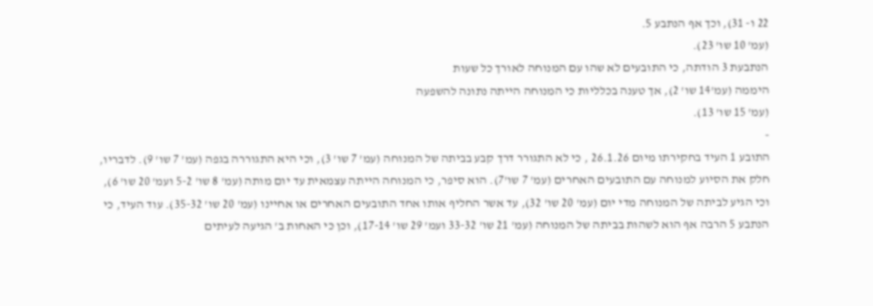22 ו- 31), וכך אף הנתבע 5.
(עמ' 10 שו' 23).
הנתבעת 3 הודתה, כי התובעים לא שהו עם המנוחה לאורך כל שעות
היממה (עמ'14 שו' 2), אך טענה בכלליות כי המנוחה הייתה נתונה להשפעה
(עמ' 15 שו' 13).
-
התובע 1 העיד בחקירתו מיום 26.1.26 , כי לא התגורר דרך קבע בביתה של המנוחה (עמ' 7 שו' 3), וכי היא התגוררה בגפה (עמ' 7 שו' 9). לדבריו, חלק את הסיוע למנוחה עם התובעים האחרים (עמ' 7 שו'7). הוא סיפר, כי המנוחה הייתה עצמאית עד יום מותה (עמ' 8 שו' 5-2 ועמ' 20 שו' 6), וכי הגיע לביתה של המנוחה מדי יום (עמ' 20 שו' 32), עד אשר החליף אותו אחד התובעים האחרים או אחיינו (עמ' 20 שו' 35-32). עוד העיד, כי הנתבע 5 הרבה אף הוא לשהות בביתה של המנוחה (עמ' 21 שו' 33-32 ועמ' 29 שו' 17-14), וכן כי האחות ב' הגיעה לעיתים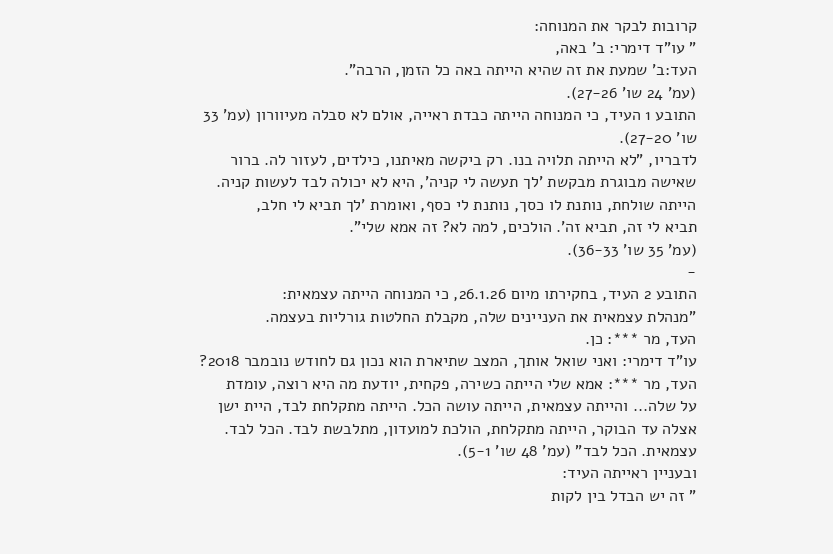קרובות לבקר את המנוחה:
" עו"ד דימרי: ב' באה,
העד:ב' שמעת את זה שהיא הייתה באה כל הזמן, הרבה".
(עמ' 24 שו' 27-26).
התובע 1 העיד, כי המנוחה הייתה כבדת ראייה, אולם לא סבלה מעיוורון (עמ' 33
שו' 27-20).
לדבריו, "לא הייתה תלויה בנו. רק ביקשה מאיתנו, כילדים, לעזור לה. ברור
שאישה מבוגרת מבקשת 'לך תעשה לי קניה', היא לא יכולה לבד לעשות קניה.
הייתה שולחת, נותנת לו כסך, נותנת לי כסף, ואומרת 'לך תביא לי חלב,
תביא לי זה, תביא זה'. הולכים, למה לא? זה אמא שלי".
(עמ' 35 שו' 36-33).
-
התובע 2 העיד, בחקירתו מיום 26.1.26, כי המנוחה הייתה עצמאית:
"מנהלת עצמאית את העניינים שלה, מקבלת החלטות גורליות בעצמה.
העד, מר ***: כן.
עו"ד דימרי: ואני שואל אותך, המצב שתיארת הוא נכון גם לחודש נובמבר 2018?
העד, מר ***: אמא שלי הייתה כשירה, פקחית, יודעת מה היא רוצה, עומדת
על שלה... והייתה עצמאית, הייתה עושה הכל. הייתה מתקלחת לבד, היית ישן
אצלה עד הבוקר, הייתה מתקלחת, הולכת למועדון, מתלבשת לבד. הכל לבד.
עצמאית. הכל לבד" (עמ' 48 שו' 5-1).
ובעניין ראייתה העיד:
" זה יש הבדל בין לקות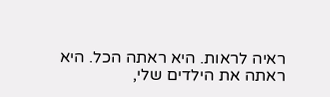ראיה לראות. היא ראתה הכל. היא ראתה את הילדים שלי,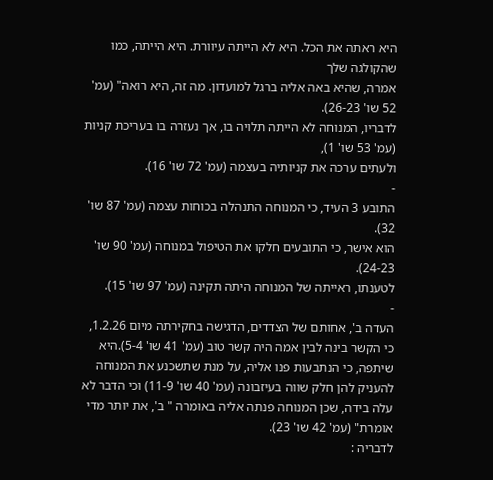היא ראתה את הכל. היא לא הייתה עיוורת. היא הייתה, כמו שהקולגה שלך
אמרה, שהיא באה אליה ברגל למועדון. מה זה, היא רואה" (עמ' 52 שו' 26-23).
לדבריו, המנוחה לא הייתה תלויה בו, אך נעזרה בו בעריכת קניות (עמ' 53 שו' 1),
ולעתים ערכה את קניותיה בעצמה (עמ' 72 שו' 16).
-
התובע 3 העיד, כי המנוחה התנהלה בכוחות עצמה (עמ' 87 שו' 32).
הוא אישר, כי התובעים חלקו את הטיפול במנוחה (עמ' 90 שו' 24-23).
לטענתו, ראייתה של המנוחה היתה תקינה (עמ' 97 שו' 15).
-
העדה ב', אחותם של הצדדים, הדגישה בחקירתה מיום 1.2.26, כי הקשר בינה לבין אמה היה קשר טוב (עמ' 41 שו' 5-4).היא שיתפה, כי הנתבעות פנו אליה, על מנת שתשכנע את המנוחה להעניק להן חלק שווה בעיזבונה (עמ' 40 שו' 11-9) וכי הדבר לא עלה בידה, שכן המנוחה פנתה אליה באומרה " ב', את יותר מדי אומרת" (עמ' 42 שו' 23).
לדבריה :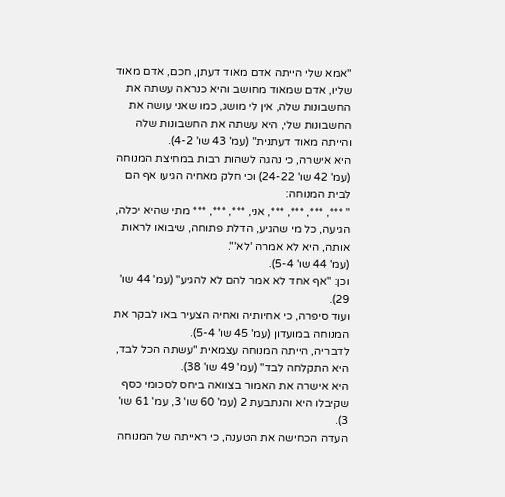"אמא שלי הייתה אדם מאוד דעתן, חכם, אדם מאוד שליו, אדם שמאוד מחושב והיא כנראה עשתה את החשבונות שלה, אין לי מושג, כמו שאני עושה את החשבונות שלי, היא עשתה את החשבונות שלה והייתה מאוד דעתנית" (עמ' 43 שו' 4-2).
היא אישרה, כי נהגה לשהות רבות במחיצת המנוחה (עמ' 42 שו' 24-22) וכי חלק מאחיה הגיעו אף הם לבית המנוחה:
" ***, ***, ***, ***, אני, ***, ***, *** מתי שהיא יכלה, הגיעה, כל מי שהגיע, הדלת פתוחה, שיבואו לראות אותה, היא לא אמרה 'לא'".
(עמ' 44 שו' 5-4).
וכן: "אף אחד לא אמר להם לא להגיע" (עמ' 44 שו' 29).
ועוד סיפרה, כי אחיותיה ואחיה הצעיר באו לבקר את המנוחה במועדון (עמ' 45 שו' 5-4).
לדבריה, הייתה המנוחה עצמאית "עשתה הכל לבד, היא התקלחה לבד" (עמ' 49 שו' 38).
היא אישרה את האמור בצוואה ביחס לסכומי כסף שקיבלו היא והנתבעת 2 (עמ' 60 שו' 3, עמ' 61 שו' 3).
העדה הכחישה את הטענה, כי ראייתה של המנוחה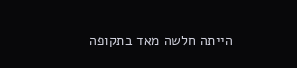הייתה חלשה מאד בתקופה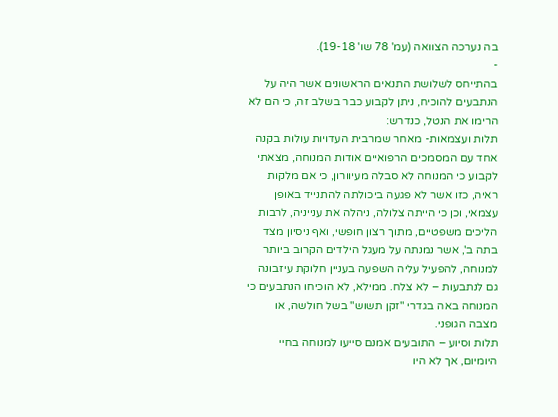בה נערכה הצוואה (עמ' 78 שו' 19-18).
-
בהתייחס לשלושת התנאים הראשונים אשר היה על הנתבעים להוכיח, ניתן לקבוע כבר בשלב זה, כי הם לא הרימו את הנטל, כנדרש:
תלות ועצמאות- מאחר שמרבית העדויות עולות בקנה אחד עם המסמכים הרפואיים אודות המנוחה, מצאתי לקבוע כי המנוחה לא סבלה מעיוורון, כי אם מלקות ראיה, כזו אשר לא פגעה ביכולתה להתנייד באופן עצמאי, וכן כי הייתה צלולה, ניהלה את ענייניה, לרבות הליכים משפטיים, מתוך רצון חופשי, ואף ניסיון מצד בתה ב', אשר נמנתה על מעגל הילדים הקרוב ביותר למנוחה, להפעיל עליה השפעה בעניין חלוקת עיזבונה גם לנתבעות – לא צלח. ממילא, לא הוכיחו הנתבעים כי המנוחה באה בגדרי "זקן תשוש" בשל חולשה, או מצבה הגופני.
תלות וסיוע – התובעים אמנם סייעו למנוחה בחיי היומיום, אך לא היו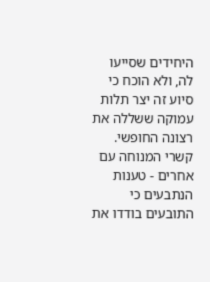היחידים שסייעו לה, ולא הוכח כי סיוע זה יצר תלות עמוקה ששללה את רצונה החופשי.
קשרי המנוחה עם אחרים - טענות הנתבעים כי התובעים בודדו את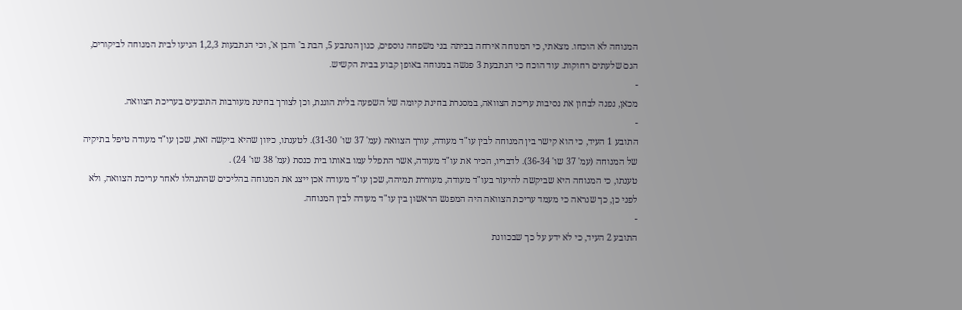המנוחה לא הוכחו. מצאתי, כי המנוחה אירחה בביתה בני משפחה נוספים, כגון הנתבע 5, הבת ב' והבן א', וכי הנתבעות 1,2,3 הגיעו לבית המנוחה לביקורים, הגם שלעתים רחוקות. עוד הוכח כי הנתבעת 3 פגשה במנוחה באופן קבוע בבית הקשיש.
-
מכאן, נפנה לבחון את נסיבות עריכת הצוואה, במסגרת בחינת קיומה של השפעה בלית הוגנת, וכן לצורך בחינת מעורבות התובעים בעריכת הצוואה.
-
התובע 1 העיד, כי הוא קישר בין המנוחה לבין עו"ד מעודה, עורך הצוואה (עמ' 37 שו' 31-30). לטענתו, כיוון שהיא ביקשה זאת, שכן עו"ד מעודה טיפל בתיקיה של המנוחה (עמ' 37 שו' 36-34). לדבריו, הכיר את עו"ד מעודה, אשר התפלל עמו באותו בית כנסת (עמ' 38 שו' 24) .
טענתו, כי המנוחה היא שביקשה להיעזר בעו"ד מעודה, מעוררת תמיהה, שכן עו"ד מעודה אכן ייצג את המנוחה בהליכים שהתנהלו לאחר עריכת הצוואה, ולא לפני כן, כך שנראה כי מעמד עריכת הצוואה היה המפגש הראשון בין עו"ד מעודה לבין המנוחה.
-
התובע 2 העיד, כי לא ידע על כך שבכוונת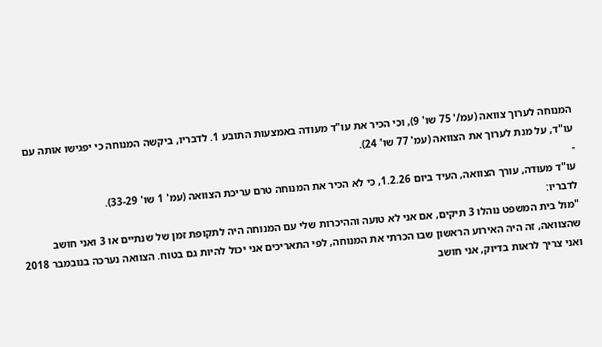המנוחה לערוך צוואה (עמ/' 75 שו' 9), וכי הכיר את עו"ד מעודה באמצעות התובע 1. לדבריו, ביקשה המנוחה כי יפגישו אותה עם עו"ד, על מנת לערוך את הצוואה (עמ' 77 שו' 24).
-
עו"ד מעודה, עורך הצוואה, העיד ביום 1.2.26, כי לא הכיר את המנוחה טרם עריכת הצוואה (עמ' 1 שו' 33-29).
לדבריו:
"מול בית המשפט נוהלו 3 תיקים, אם אני לא טועה וההיכרות שלי עם המנוחה היה לתקופת זמן של שנתיים או 3 ואני חושב שהצוואה, זה היה האירוע הראשון שבו הכרתי את המנוחה, לפי התאריכים אני יכול להיות גם בטוח. הצוואה נערכה בנובמבר 2018 ואני צריך לראות בדיוק, אני חושב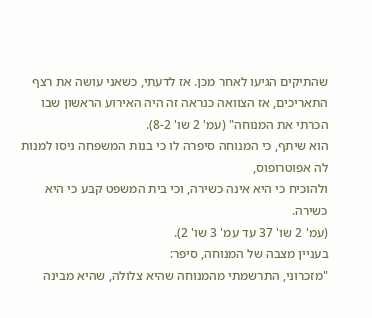שהתיקים הגיעו לאחר מכן. אז לדעתי, כשאני עושה את רצף התאריכים, אז הצוואה כנראה זה היה האירוע הראשון שבו הכרתי את המנוחה" (עמ' 2 שו' 8-2).
הוא שיתף, כי המנוחה סיפרה לו כי בנות המשפחה ניסו למנות לה אפוטרופוס,
ולהוכיח כי היא אינה כשירה, וכי בית המשפט קבע כי היא כשירה.
(עמ' 2 שו' 37 עד עמ' 3 שו' 2).
בעניין מצבה של המנוחה, סיפר:
"מזכרוני, התרשמתי מהמנוחה שהיא צלולה, שהיא מבינה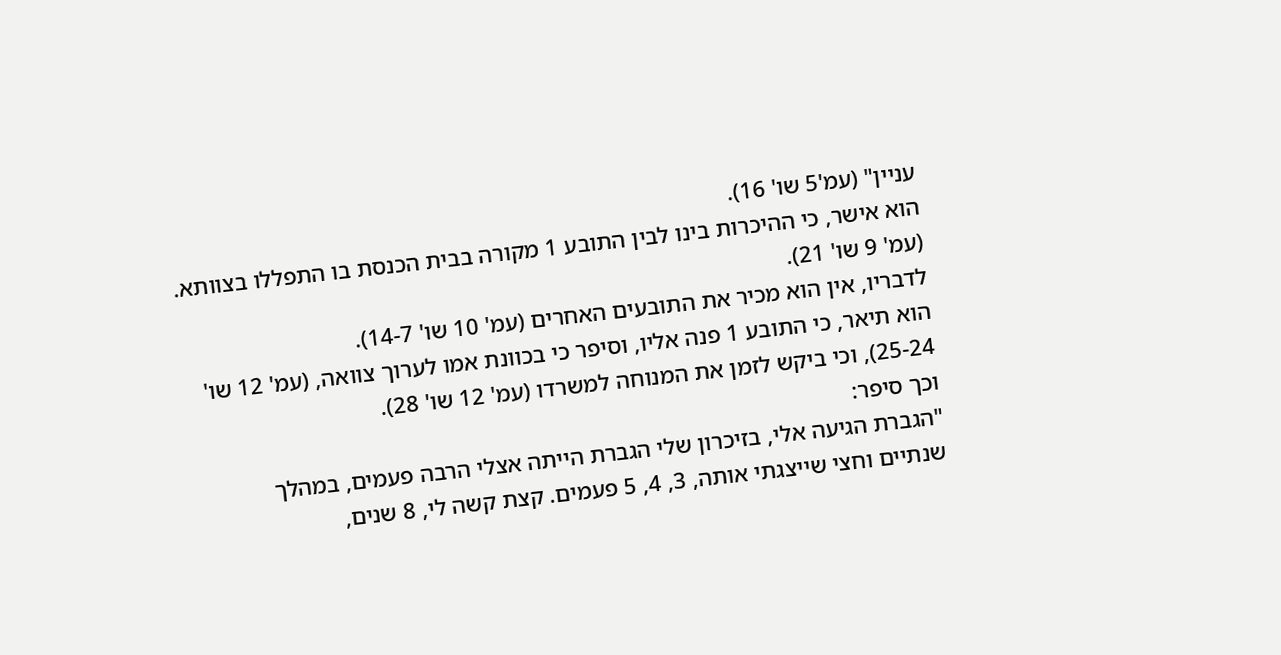עניין" (עמ'5 שו' 16).
הוא אישר, כי ההיכרות בינו לבין התובע 1 מקורה בבית הכנסת בו התפללו בצוותא.
(עמ' 9 שו' 21).
לדבריו, אין הוא מכיר את התובעים האחרים (עמ' 10 שו' 14-7).
הוא תיאר, כי התובע 1 פנה אליו, וסיפר כי בכוונת אמו לערוך צוואה, (עמ' 12 שו'
25-24), וכי ביקש לזמן את המנוחה למשרדו (עמ' 12 שו' 28).
וכך סיפר:
"הגברת הגיעה אלי, בזיכרון שלי הגברת הייתה אצלי הרבה פעמים, במהלך
שנתיים וחצי שייצגתי אותה, 3, 4, 5 פעמים. קצת קשה לי, 8 שנים,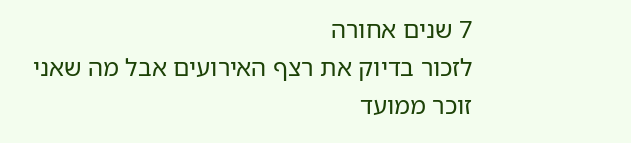7 שנים אחורה
לזכור בדיוק את רצף האירועים אבל מה שאני זוכר ממועד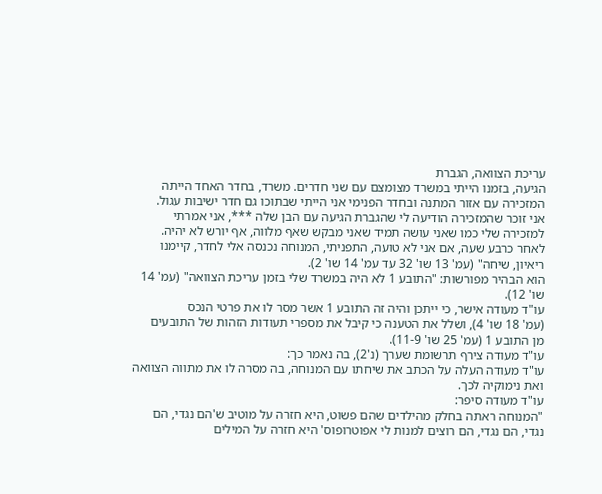עריכת הצוואה, הגברת
הגיעה, בזמנו הייתי במשרד מצומצם עם שני חדרים. משרד, בחדר האחד הייתה
המזכירה עם אזור המתנה ובחדר הפנימי אני הייתי שבתוכו גם חדר ישיבות עגול.
אני זוכר שהמזכירה הודיעה לי שהגברת הגיעה עם הבן שלה ***, אני אמרתי
למזכירה שלי כמו שאני עושה תמיד שאני מבקש שאף מלווה, אף יורש לא יהיה.
לאחר כרבע שעה, אם אני לא טועה, התפניתי, המנוחה נכנסה אלי לחדר, קיימנו
ריאיון, שיחה" (עמ' 13 שו' 32 עד עמ' 14 שו' 2).
הוא הבהיר מפורשות: "התובע 1 לא היה במשרד שלי בזמן עריכת הצוואה" (עמ' 14
שו' 12).
עו"ד מעודה אישר, כי ייתכן והיה זה התובע 1 אשר מסר לו את פרטי הנכס
(עמ' 18 שו' 4), ושלל את הטענה כי קיבל את מספרי תעודות הזהות של התובעים
מן התובע 1 (עמ' 25 שו' 11-9).
עו"ד מעודה צירף תרשומת שערך (נ'2), בה נאמר כך:
עו"ד מעודה העלה על הכתב את שיחתו עם המנוחה, בה מסרה לו את מתווה הצוואה
ואת נימוקיה לכך.
עו"ד מעודה סיפר:
"המנוחה ראתה בחלק מהילדים שהם פשוט, היא חזרה על מוטיב ש'הם נגדי, הם
נגדי, הם נגדי, הם רוצים למנות לי אפוטרופוס' היא חזרה על המילים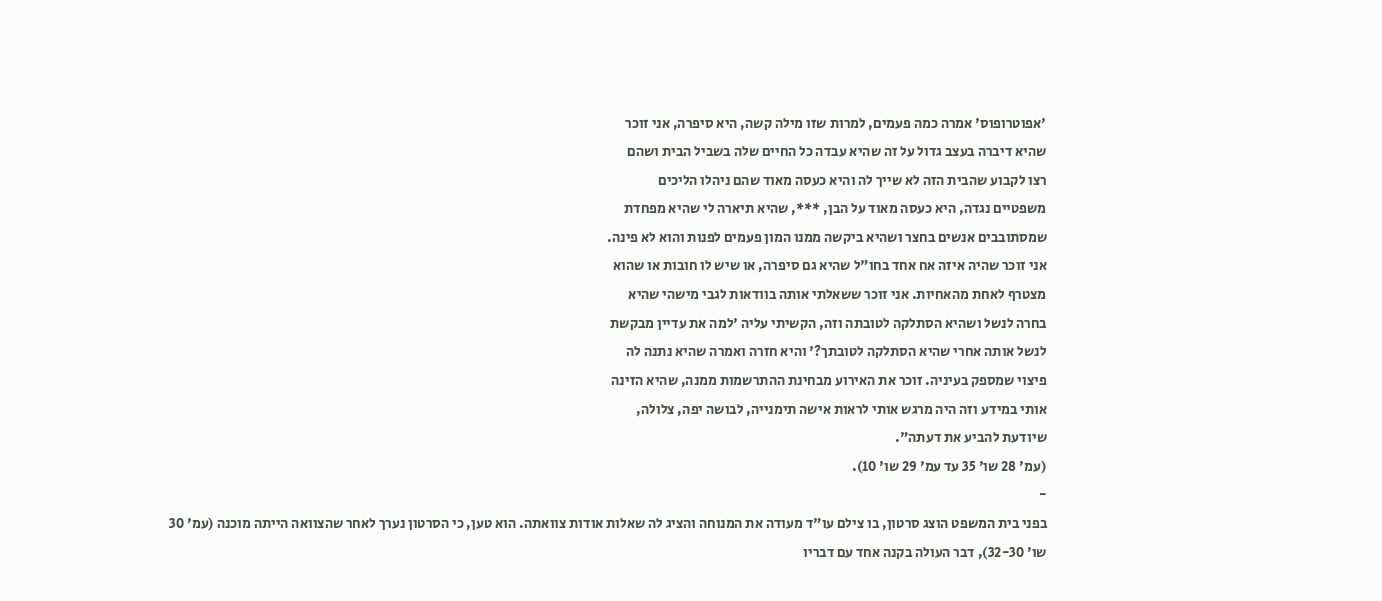'אפוטרופוס' אמרה כמה פעמים, למרות שזו מילה קשה, היא סיפרה, אני זוכר
שהיא דיברה בעצב גדול על זה שהיא עבדה כל החיים שלה בשביל הבית ושהם
רצו לקבוע שהבית הזה לא שייך לה והיא כעסה מאוד שהם ניהלו הליכים
משפטיים נגדה, היא כעסה מאוד על הבן, ***, שהיא תיארה לי שהיא מפחדת
שמסתובבים אנשים בחצר ושהיא ביקשה ממנו המון פעמים לפנות והוא לא פינה.
אני זוכר שהיה איזה אח אחד בחו"ל שהיא גם סיפרה, או שיש לו חובות או שהוא
מצטרף לאחת מהאחיות. אני זוכר ששאלתי אותה בוודאות לגבי מישהי שהיא
בחרה לנשל ושהיא הסתלקה לטובתה וזה, הקשיתי עליה 'למה את עדיין מבקשת
לנשל אותה אחרי שהיא הסתלקה לטובתך?' והיא חזרה ואמרה שהיא נתנה לה
פיצוי שמספק בעיניה. זוכר את האירוע מבחינת ההתרשמות ממנה, שהיא הזינה
אותי במידע וזה היה מרגש אותי לראות אישה תימנייה, לבושה יפה, צלולה,
שיודעת להביע את דעתה".
(עמ' 28 שו' 35 עד עמ' 29 שו' 10).
-
בפני בית המשפט הוצג סרטון, בו צילם עו"ד מעודה את המנוחה והציג לה שאלות אודות צוואתה. הוא טען, כי הסרטון נערך לאחר שהצוואה הייתה מוכנה (עמ' 30 שו' 32-30), דבר העולה בקנה אחד עם דבריו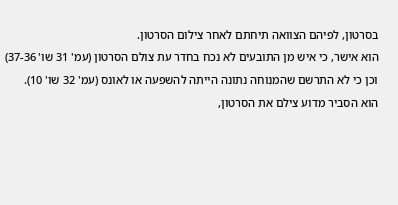בסרטון, לפיהם הצוואה תיחתם לאחר צילום הסרטון.
הוא אישר, כי איש מן התובעים לא נכח בחדר עת צולם הסרטון (עמ' 31 שו' 37-36)
וכן כי לא התרשם שהמנוחה נתונה הייתה להשפעה או לאונס (עמ' 32 שו' 10).
הוא הסביר מדוע צילם את הסרטון,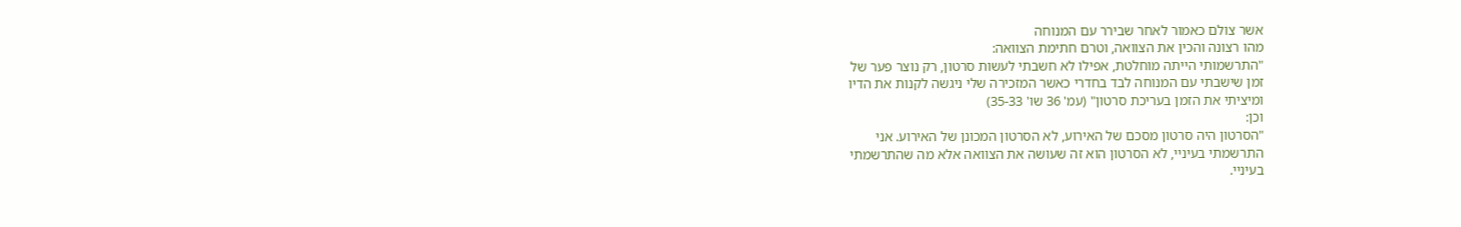אשר צולם כאמור לאחר שבירר עם המנוחה
מהו רצונה והכין את הצוואה, וטרם חתימת הצוואה:
"התרשמותי הייתה מוחלטת, אפילו לא חשבתי לעשות סרטון, רק נוצר פער של
זמן שישבתי עם המנוחה לבד בחדרי כאשר המזכירה שלי ניגשה לקנות את הדיו
ומיציתי את הזמן בעריכת סרטון" (עמ' 36 שו' 35-33)
וכן:
"הסרטון היה סרטון מסכם של האירוע, לא הסרטון המכונן של האירוע. אני
התרשמתי בעיניי, לא הסרטון הוא זה שעושה את הצוואה אלא מה שהתרשמתי
בעיניי.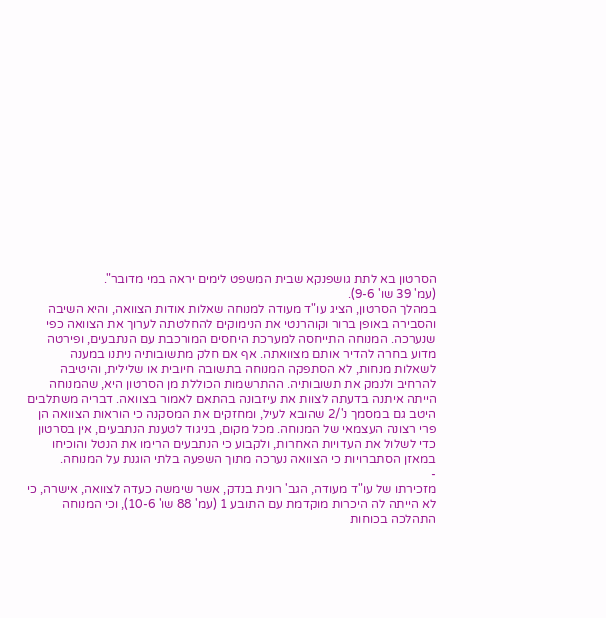הסרטון בא לתת גושפנקא שבית המשפט לימים יראה במי מדובר".
(עמ' 39 שו' 9-6).
במהלך הסרטון, הציג עו"ד מעודה למנוחה שאלות אודות הצוואה, והיא השיבה
והסבירה באופן ברור וקוהרנטי את הנימוקים להחלטתה לערוך את הצוואה כפי
שנערכה. המנוחה התייחסה למערכת היחסים המורכבת עם הנתבעים, ופירטה
מדוע בחרה להדיר אותם מצוואתה. אף אם חלק מתשובותיה ניתנו במענה
לשאלות מנחות, לא הסתפקה המנוחה בתשובה חיובית או שלילית, והיטיבה
להרחיב ולנמק את תשובותיה. ההתרשמות הכוללת מן הסרטון היא, שהמנוחה
הייתה איתנה בדעתה לצוות את עיזבונה בהתאם לאמור בצוואה. דבריה משתלבים
היטב גם במסמך נ'/2 שהובא לעיל, ומחזקים את המסקנה כי הוראות הצוואה הן
פרי רצונה העצמאי של המנוחה. מכל מקום, בניגוד לטענת הנתבעים, אין בסרטון
כדי לשלול את העדויות האחרות, ולקבוע כי הנתבעים הרימו את הנטל והוכיחו
במאזן הסתברויות כי הצוואה נערכה מתוך השפעה בלתי הוגנת על המנוחה.
-
מזכירתו של עו"ד מעודה, הגב' רונית בנדק, אשר שימשה כעדה לצוואה, אישרה, כי לא הייתה לה היכרות מוקדמת עם התובע 1 (עמ' 88 שו' 10-6), וכי המנוחה התהלכה בכוחות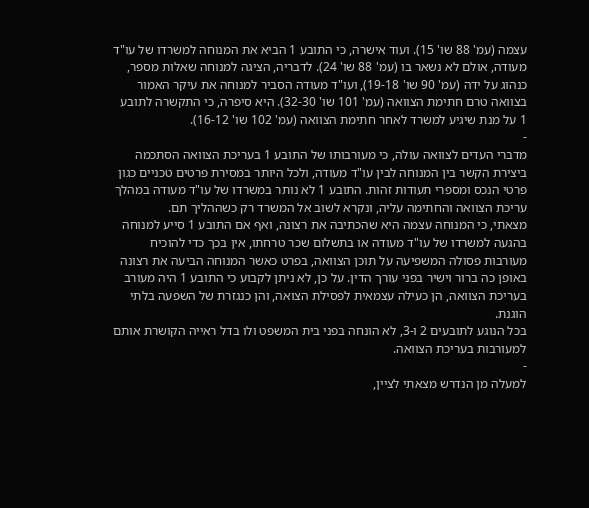עצמה (עמ' 88 שו' 15). ועוד אישרה, כי התובע 1 הביא את המנוחה למשרדו של עו"ד מעודה, אולם לא נשאר בו (עמ' 88 שו' 24). לדבריה, הציגה למנוחה שאלות מספר, כנהוג על ידה (עמ' 90 שו' 19-18), ועו"ד מעודה הסביר למנוחה את עיקר האמור בצוואה טרם חתימת הצוואה (עמ' 101 שו' 32-30). היא סיפרה, כי התקשרה לתובע 1 על מנת שיגיע למשרד לאחר חתימת הצוואה (עמ' 102 שו' 16-12).
-
מדברי העדים לצוואה עולה, כי מעורבותו של התובע 1 בעריכת הצוואה הסתכמה ביצירת הקשר בין המנוחה לבין עו"ד מעודה, ולכל היותר במסירת פרטים טכניים כגון פרטי הנכס ומספרי תעודות זהות. התובע 1 לא נותר במשרדו של עו"ד מעודה במהלך עריכת הצוואה והחתימה עליה, ונקרא לשוב אל המשרד רק כשההליך תם.
מצאתי, כי המנוחה עצמה היא שהכתיבה את רצונה, ואף אם התובע 1 סייע למנוחה בהגעה למשרדו של עו"ד מעודה או בתשלום שכר טרחתו, אין בכך כדי להוכיח מעורבות פסולה המשפיעה על תוכן הצוואה, בפרט כאשר המנוחה הביעה את רצונה באופן כה ברור וישיר בפני עורך הדין. על כן, לא ניתן לקבוע כי התובע 1 היה מעורב בעריכת הצוואה, הן כעילה עצמאית לפסילת הצואה, והן כנגזרת של השפעה בלתי הוגנת.
בכל הנוגע לתובעים 2 ו-3, לא הונחה בפני בית המשפט ולו בדל ראייה הקושרת אותם למעורבות בעריכת הצוואה.
-
למעלה מן הנדרש מצאתי לציין,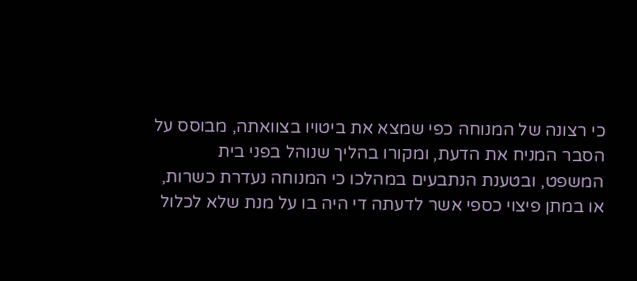כי רצונה של המנוחה כפי שמצא את ביטויו בצוואתה, מבוסס על הסבר המניח את הדעת, ומקורו בהליך שנוהל בפני בית המשפט, ובטענת הנתבעים במהלכו כי המנוחה נעדרת כשרות, או במתן פיצוי כספי אשר לדעתה די היה בו על מנת שלא לכלול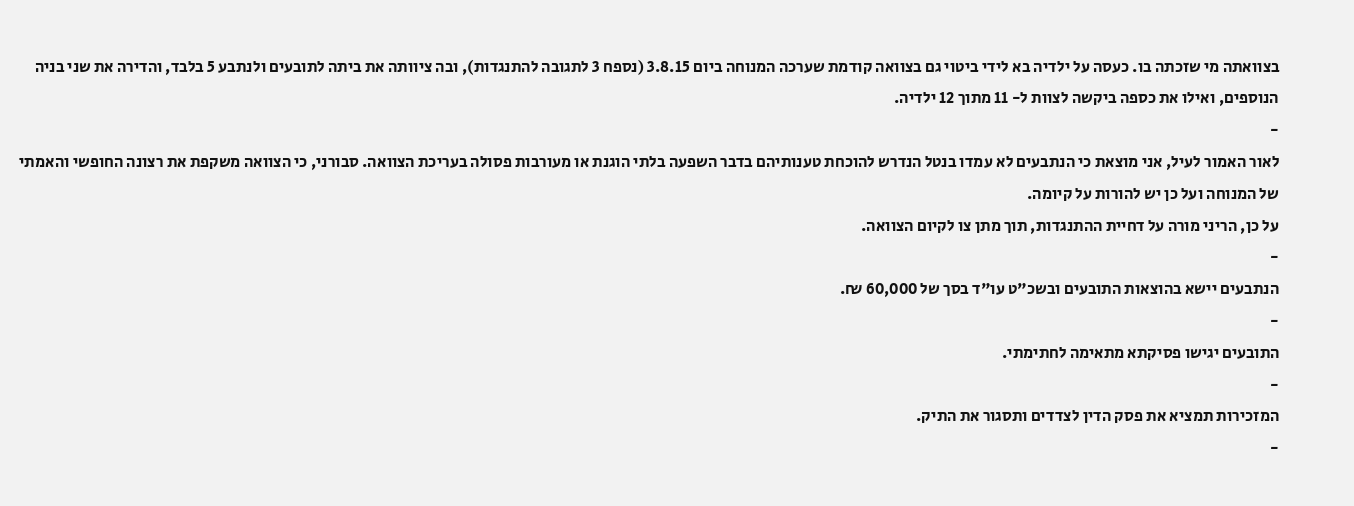בצוואתה מי שזכתה בו. כעסה על ילדיה בא לידי ביטוי גם בצוואה קודמת שערכה המנוחה ביום 3.8.15 (נספח 3 לתגובה להתנגדות), ובה ציוותה את ביתה לתובעים ולנתבע 5 בלבד, והדירה את שני בניה הנוספים, ואילו את כספה ביקשה לצוות ל- 11 מתוך 12 ילדיה.
-
לאור האמור לעיל, אני מוצאת כי הנתבעים לא עמדו בנטל הנדרש להוכחת טענותיהם בדבר השפעה בלתי הוגנת או מעורבות פסולה בעריכת הצוואה. סבורני, כי הצוואה משקפת את רצונה החופשי והאמתי של המנוחה ועל כן יש להורות על קיומה.
על כן, הריני מורה על דחיית ההתנגדות, תוך מתן צו לקיום הצוואה.
-
הנתבעים יישא בהוצאות התובעים ובשכ"ט עו"ד בסך של 60,000 ₪.
-
התובעים יגישו פסיקתא מתאימה לחתימתי.
-
המזכירות תמציא את פסק הדין לצדדים ותסגור את התיק.
-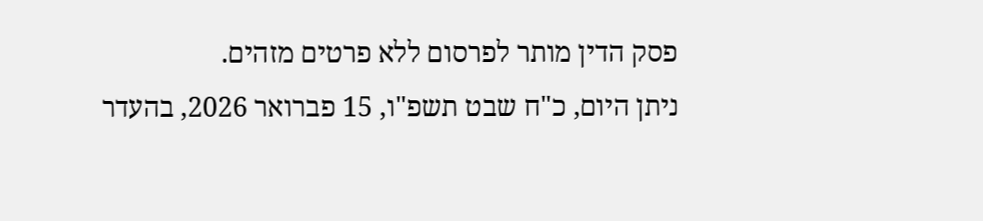פסק הדין מותר לפרסום ללא פרטים מזהים.
ניתן היום, כ"ח שבט תשפ"ו, 15 פברואר 2026, בהעדר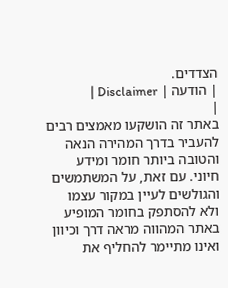הצדדים.
| הודעה | Disclaimer |
|
באתר זה הושקעו מאמצים רבים להעביר בדרך המהירה הנאה והטובה ביותר חומר ומידע חיוני. עם זאת, על המשתמשים והגולשים לעיין במקור עצמו ולא להסתפק בחומר המופיע באתר המהווה מראה דרך וכיוון ואינו מתיימר להחליף את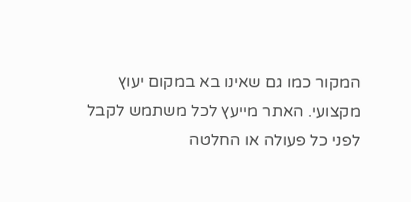המקור כמו גם שאינו בא במקום יעוץ מקצועי. האתר מייעץ לכל משתמש לקבל לפני כל פעולה או החלטה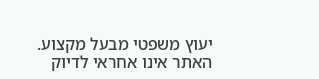יעוץ משפטי מבעל מקצוע. האתר אינו אחראי לדיוק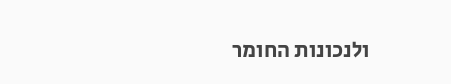ולנכונות החומר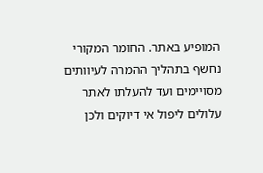המופיע באתר. החומר המקורי נחשף בתהליך ההמרה לעיוותים מסויימים ועד להעלתו לאתר עלולים ליפול אי דיוקים ולכן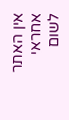אין האתר אחראי לשום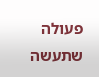פעולה שתעשה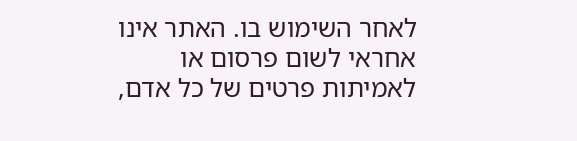לאחר השימוש בו. האתר אינו אחראי לשום פרסום או לאמיתות פרטים של כל אדם,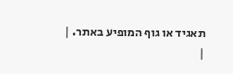תאגיד או גוף המופיע באתר. |
|